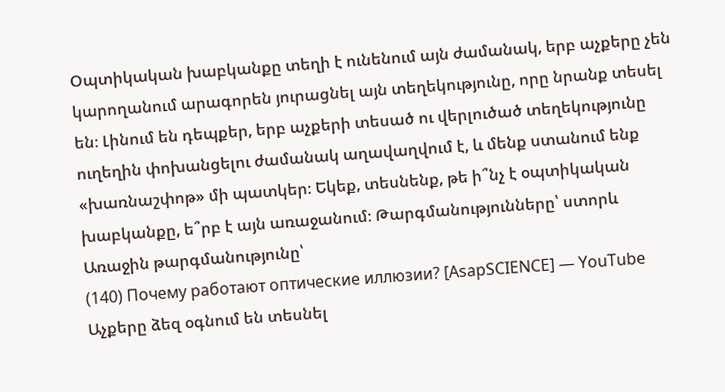Օպտիկական խաբկանքը տեղի է ունենում այն ժամանակ, երբ աչքերը չեն կարողանում արագորեն յուրացնել այն տեղեկությունը, որը նրանք տեսել են։ Լինում են դեպքեր, երբ աչքերի տեսած ու վերլուծած տեղեկությունը ուղեղին փոխանցելու ժամանակ աղավաղվում է, և մենք ստանում ենք «խառնաշփոթ» մի պատկեր։ Եկեք, տեսնենք, թե ի՞նչ է օպտիկական խաբկանքը, ե՞րբ է այն առաջանում։ Թարգմանությունները՝ ստորև
Առաջին թարգմանությունը՝
(140) Почему работают оптические иллюзии? [AsapSCIENCE] — YouTube
Աչքերը ձեզ օգնում են տեսնել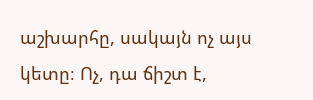աշխարհը, սակայն ոչ այս կետը։ Ոչ, դա ճիշտ է,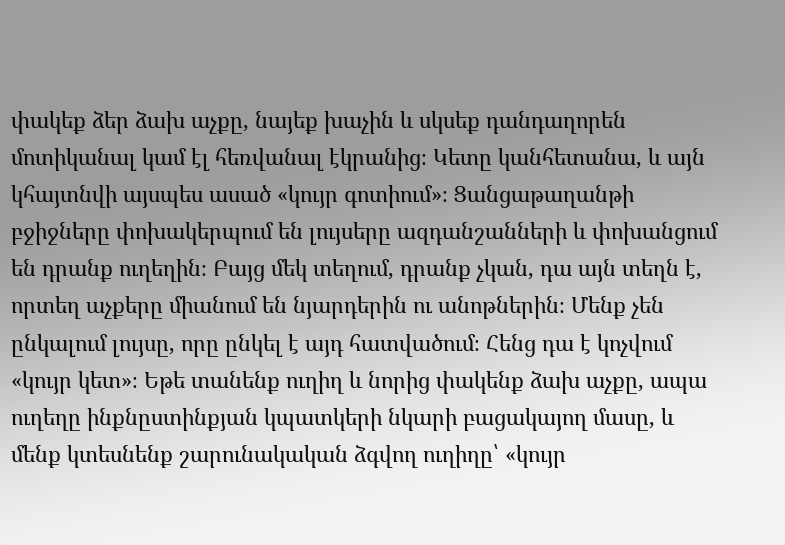փակեք ձեր ձախ աչքը, նայեք խաչին և սկսեք դանդաղորեն մոտիկանալ կամ էլ հեռվանալ էկրանից։ Կետը կանհետանա, և այն կհայտնվի այսպես ասած «կույր գոտիում»։ Ցանցաթաղանթի բջիջները փոխակերպում են լույսերը ազդանշանների և փոխանցում են դրանք ուղեղին։ Բայց մեկ տեղում, դրանք չկան, դա այն տեղն է, որտեղ աչքերը միանում են նյարդերին ու անոթներին։ Մենք չեն ընկալում լույսը, որը ընկել է այդ հատվածում։ Հենց դա է կոչվում «կույր կետ»։ Եթե տանենք ուղիղ և նորից փակենք ձախ աչքը, ապա ուղեղը ինքնըստինքյան կպատկերի նկարի բացակայող մասը, և մենք կտեսնենք շարունակական ձգվող ուղիղը՝ «կույր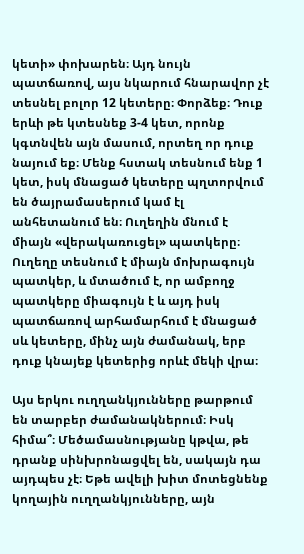կետի» փոխարեն։ Այդ նույն պատճառով, այս նկարում հնարավոր չէ տեսնել բոլոր 12 կետերը։ Փորձեք։ Դուք երևի թե կտեսնեք 3-4 կետ, որոնք կգտնվեն այն մասում, որտեղ որ դուք նայում եք։ Մենք հստակ տեսնում ենք 1 կետ, իսկ մնացած կետերը պղտորվում են ծայրամասերում կամ էլ անհետանում են։ Ուղեղին մնում է միայն «վերակառուցել» պատկերը։ Ուղեղը տեսնում է միայն մոխրագույն պատկեր, և մտածում է, որ ամբողջ պատկերը միագույն է և այդ իսկ պատճառով արհամարհում է մնացած սև կետերը, մինչ այն ժամանակ, երբ դուք կնայեք կետերից որևէ մեկի վրա։

Այս երկու ուղղանկյունները թարթում են տարբեր ժամանակներում։ Իսկ հիմա՞։ Մեծամասնությանը կթվա, թե դրանք սինխրոնացվել են, սակայն դա այդպես չէ։ Եթե ավելի խիտ մոտեցնենք կողային ուղղանկյունները, այն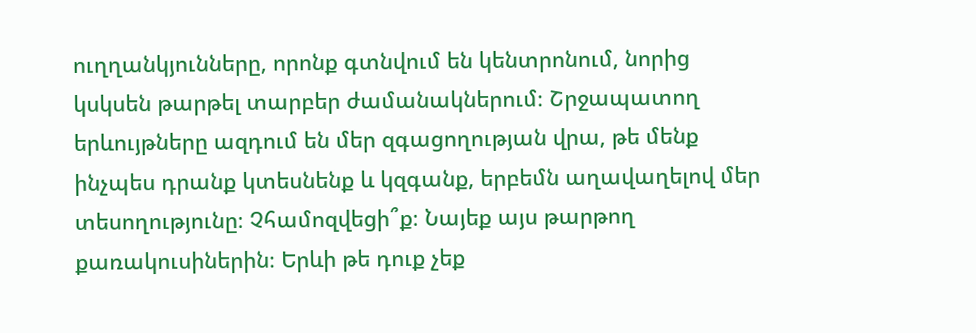ուղղանկյունները, որոնք գտնվում են կենտրոնում, նորից կսկսեն թարթել տարբեր ժամանակներում։ Շրջապատող երևույթները ազդում են մեր զգացողության վրա, թե մենք ինչպես դրանք կտեսնենք և կզգանք, երբեմն աղավաղելով մեր տեսողությունը։ Չհամոզվեցի՞ք։ Նայեք այս թարթող քառակուսիներին։ Երևի թե դուք չեք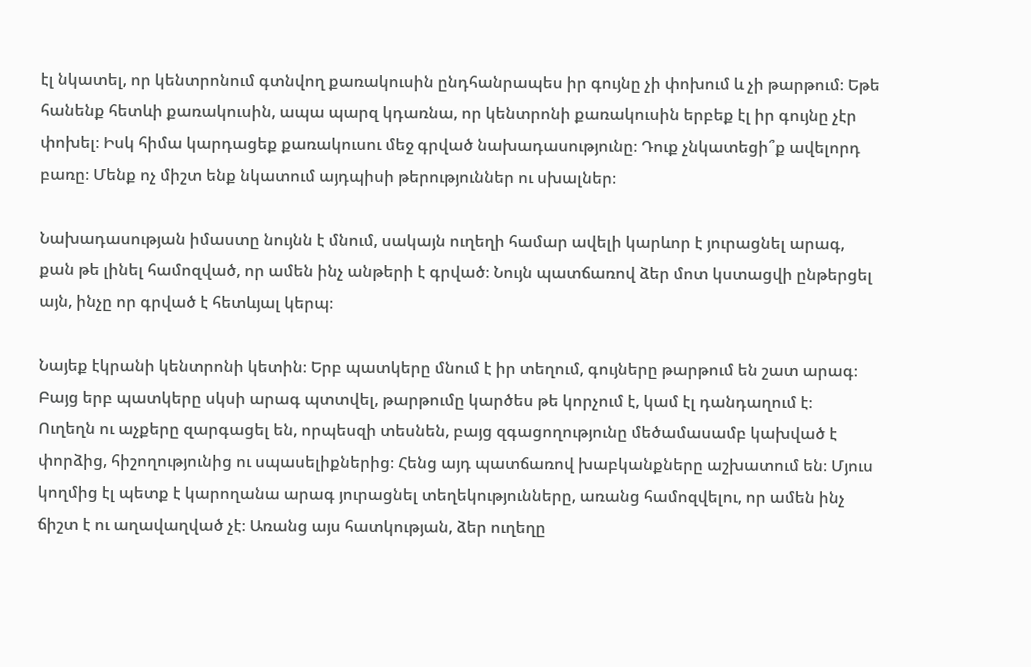էլ նկատել, որ կենտրոնում գտնվող քառակուսին ընդհանրապես իր գույնը չի փոխում և չի թարթում։ Եթե հանենք հետևի քառակուսին, ապա պարզ կդառնա, որ կենտրոնի քառակուսին երբեք էլ իր գույնը չէր փոխել։ Իսկ հիմա կարդացեք քառակուսու մեջ գրված նախադասությունը։ Դուք չնկատեցի՞ք ավելորդ բառը։ Մենք ոչ միշտ ենք նկատում այդպիսի թերություններ ու սխալներ։

Նախադասության իմաստը նույնն է մնում, սակայն ուղեղի համար ավելի կարևոր է յուրացնել արագ, քան թե լինել համոզված, որ ամեն ինչ անթերի է գրված։ Նույն պատճառով ձեր մոտ կստացվի ընթերցել այն, ինչը որ գրված է հետևյալ կերպ։

Նայեք էկրանի կենտրոնի կետին։ Երբ պատկերը մնում է իր տեղում, գույները թարթում են շատ արագ։ Բայց երբ պատկերը սկսի արագ պտտվել, թարթումը կարծես թե կորչում է, կամ էլ դանդաղում է։
Ուղեղն ու աչքերը զարգացել են, որպեսզի տեսնեն, բայց զգացողությունը մեծամասամբ կախված է փորձից, հիշողությունից ու սպասելիքներից։ Հենց այդ պատճառով խաբկանքները աշխատում են։ Մյուս կողմից էլ պետք է կարողանա արագ յուրացնել տեղեկությունները, առանց համոզվելու, որ ամեն ինչ ճիշտ է ու աղավաղված չէ։ Առանց այս հատկության, ձեր ուղեղը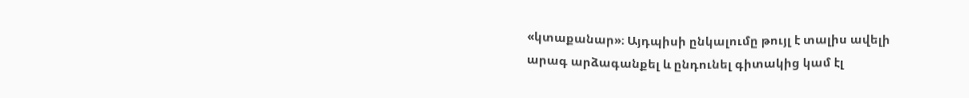«կտաքանար»։ Այդպիսի ընկալումը թույլ է տալիս ավելի արագ արձագանքել և ընդունել գիտակից կամ էլ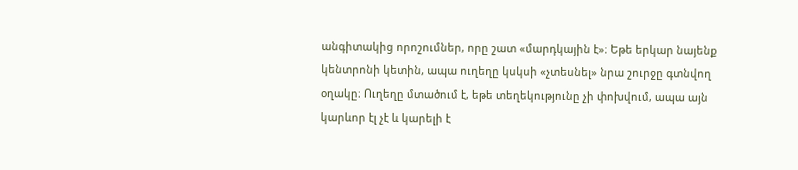անգիտակից որոշումներ, որը շատ «մարդկային է»։ Եթե երկար նայենք կենտրոնի կետին, ապա ուղեղը կսկսի «չտեսնել» նրա շուրջը գտնվող օղակը։ Ուղեղը մտածում է, եթե տեղեկությունը չի փոխվում, ապա այն կարևոր էլ չէ և կարելի է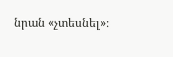նրան «չտեսնել»։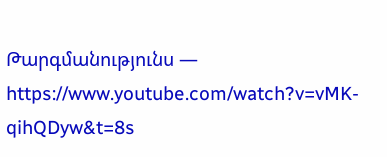Թարգմանությունս — https://www.youtube.com/watch?v=vMK-qihQDyw&t=8s